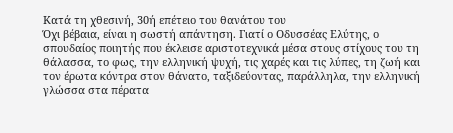Κατά τη χθεσινή, 30ή επέτειο του θανάτου του
Όχι βέβαια, είναι η σωστή απάντηση. Γιατί ο Οδυσσέας Ελύτης, ο σπουδαίος ποιητής που έκλεισε αριστοτεχνικά μέσα στους στίχους του τη θάλασσα, το φως, την ελληνική ψυχή, τις χαρές και τις λύπες, τη ζωή και τον έρωτα κόντρα στον θάνατο, ταξιδεύοντας, παράλληλα, την ελληνική γλώσσα στα πέρατα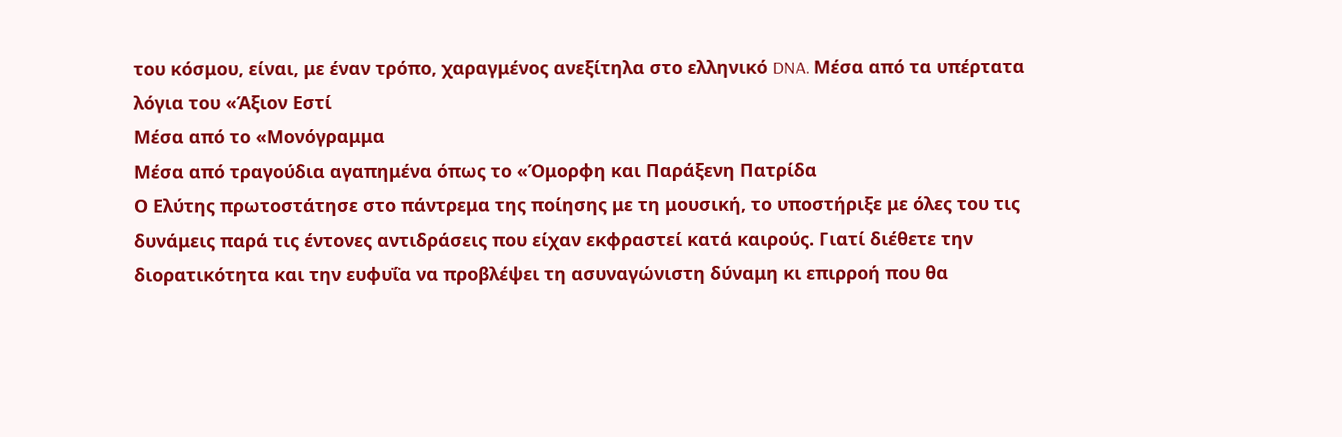του κόσμου, είναι, με έναν τρόπο, χαραγμένος ανεξίτηλα στο ελληνικό DNA. Μέσα από τα υπέρτατα λόγια του «Άξιον Εστί
Μέσα από το «Μονόγραμμα
Μέσα από τραγούδια αγαπημένα όπως το «Όμορφη και Παράξενη Πατρίδα
Ο Ελύτης πρωτοστάτησε στο πάντρεμα της ποίησης με τη μουσική, το υποστήριξε με όλες του τις δυνάμεις παρά τις έντονες αντιδράσεις που είχαν εκφραστεί κατά καιρούς. Γιατί διέθετε την διορατικότητα και την ευφυΐα να προβλέψει τη ασυναγώνιστη δύναμη κι επιρροή που θα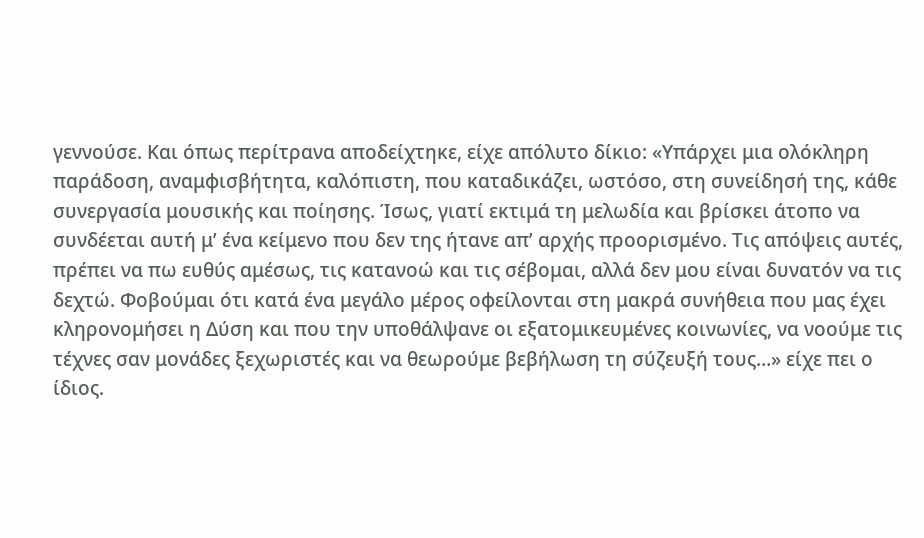γεννούσε. Και όπως περίτρανα αποδείχτηκε, είχε απόλυτο δίκιο: «Υπάρχει μια ολόκληρη παράδοση, αναμφισβήτητα, καλόπιστη, που καταδικάζει, ωστόσο, στη συνείδησή της, κάθε συνεργασία μουσικής και ποίησης. Ίσως, γιατί εκτιμά τη μελωδία και βρίσκει άτοπο να συνδέεται αυτή μ’ ένα κείμενο που δεν της ήτανε απ’ αρχής προορισμένο. Τις απόψεις αυτές, πρέπει να πω ευθύς αμέσως, τις κατανοώ και τις σέβομαι, αλλά δεν μου είναι δυνατόν να τις δεχτώ. Φοβούμαι ότι κατά ένα μεγάλο μέρος οφείλονται στη μακρά συνήθεια που μας έχει κληρονομήσει η Δύση και που την υποθάλψανε οι εξατομικευμένες κοινωνίες, να νοούμε τις τέχνες σαν μονάδες ξεχωριστές και να θεωρούμε βεβήλωση τη σύζευξή τους…» είχε πει ο ίδιος.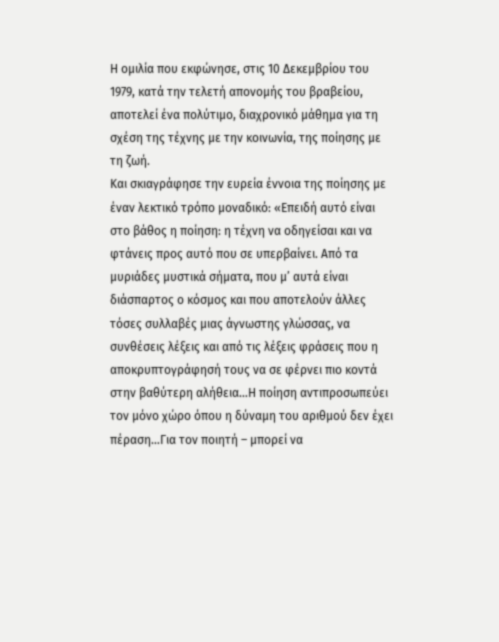Η ομιλία που εκφώνησε, στις 10 Δεκεμβρίου του 1979, κατά την τελετή απονομής του βραβείου, αποτελεί ένα πολύτιμο, διαχρονικό μάθημα για τη σχέση της τέχνης με την κοινωνία, της ποίησης με τη ζωή.
Και σκιαγράφησε την ευρεία έννοια της ποίησης με έναν λεκτικό τρόπο μοναδικό: «Επειδή αυτό είναι στο βάθος η ποίηση: η τέχνη να οδηγείσαι και να φτάνεις προς αυτό που σε υπερβαίνει. Από τα μυριάδες μυστικά σήματα, που μ’ αυτά είναι διάσπαρτος ο κόσμος και που αποτελούν άλλες τόσες συλλαβές μιας άγνωστης γλώσσας, να συνθέσεις λέξεις και από τις λέξεις φράσεις που η αποκρυπτογράφησή τους να σε φέρνει πιο κοντά στην βαθύτερη αλήθεια…Η ποίηση αντιπροσωπεύει τον μόνο χώρο όπου η δύναμη του αριθμού δεν έχει πέραση…Για τον ποιητή – μπορεί να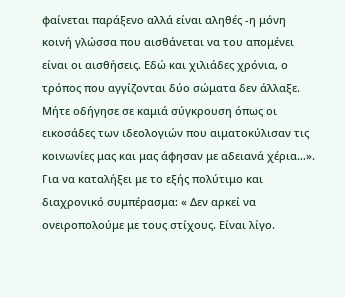φαίνεται παράξενο αλλά είναι αληθές -η μόνη κοινή γλώσσα που αισθάνεται να του απομένει είναι οι αισθήσεις. Εδώ και χιλιάδες χρόνια, ο τρόπος που αγγίζονται δύο σώματα δεν άλλαξε. Μήτε οδήγησε σε καμιά σύγκρουση όπως οι εικοσάδες των ιδεολογιών που αιματοκύλισαν τις κοινωνίες μας και μας άφησαν με αδειανά χέρια…».
Για να καταλήξει με το εξής πολύτιμο και διαχρονικό συμπέρασμα: « Δεν αρκεί να ονειροπολούμε με τους στίχους. Είναι λίγο.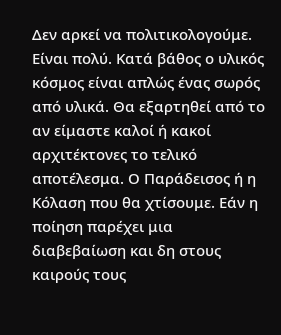Δεν αρκεί να πολιτικολογούμε. Είναι πολύ. Κατά βάθος ο υλικός κόσμος είναι απλώς ένας σωρός από υλικά. Θα εξαρτηθεί από το αν είμαστε καλοί ή κακοί αρχιτέκτονες το τελικό αποτέλεσμα. Ο Παράδεισος ή η Κόλαση που θα χτίσουμε. Εάν η ποίηση παρέχει μια διαβεβαίωση και δη στους καιρούς τους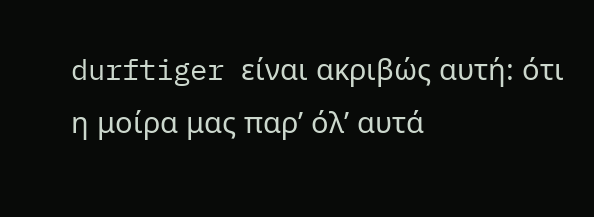durftiger είναι ακριβώς αυτή: ότι η μοίρα μας παρ’ όλ’ αυτά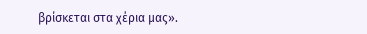βρίσκεται στα χέρια μας».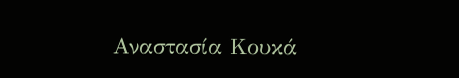Αναστασία Κουκά